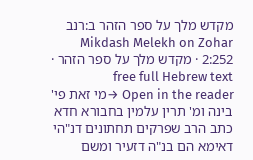מקדש מלך על ספר הזהר ב:רנב
Mikdash Melekh on Zohar 2:252 · מקדש מלך על ספר הזהר · free full Hebrew text
Open in the reader →מי זאת פי' בינה ומ' תרין עלמין בחבורא חדא כתב הרב שפרקים תחתונים דנ"הי דאימא הם בנ"ה דזעיר ומשם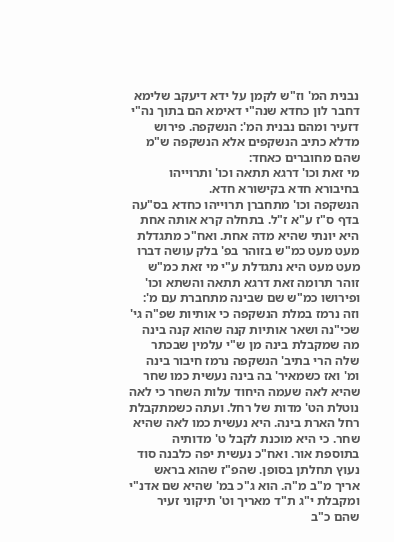נבנית המ' וז"ש לקמן על ידא דיעקב שלימא דחבר לון כחדא שנה"י דאימא הם בתוך נה"י דזעיר ומהם נבנית המ': הנשקפה. פירוש מדלא כתיב הנשקפים אלא הנשקפה ש"מ שהם מחוברים כאחד:
מי זאת וכו' דרגא תתאה וכו' ותרוייהו בחיבורא חדא בקישורא חדא.
הנשקפה וכו' מתחברן תרוייהו כחדא בס"עה בדף ס"ז ע"א ז"ל. בתחלה קרא אותה אחת היא יונתי שהיא מדה אחת. ואח"כ מתגדלת מעט מעט כמ"ש בזוהר בפ' בלק עושה דברו מעט מעט היא נתגדלת ע"י מי זאת כמ"ש זוהר תרומה זאת דרגא תתאה והשתא וכו' ופירושו כמ"ש שם שבינה מתחברת עם מ':
וזה נרמז במלת הנשקפה כי אותיות שפ"ה גי' שכי"נה ושאר אותיות קנה שהוא קנה בינה מה שמקבלת בינה מן ש"י עלמין שבכתר שלה הרי בתיב' הנשקפה נרמז חיבור בינה ומ' ואז כשמאיר' בה בינה נעשית כמו שחר שהיא לאה שעמה היחוד עלות השחר כי לאה נוטלת הט' מדות של רחל. ועתה כשמתקבלת רחל הארת בינה. היא נעשית כמו לאה שהיא שחר. כי היא מוכנת לקבל ט' מדותיה בתוספת אור. ואח"כ נעשית יפה כלבנה סוד נעוץ תחלתן בסופן. שהפ"ז שהוא בראש אריך מ"ב מ"ה. הוא ג"כ במ' שהיא שם אדנ"י ומקבלת י"ג ת"ד מאריך וט' תיקוני זעיר שהם כ"ב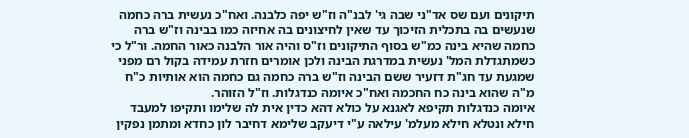תיקונים ועם שס אד"ני שבה גי' לבנ"ה וז"ש יפה כלבנה. ואח"כ נעשית ברה כחמה שנעשים בה בתכלית הזיכוך עד שאין לחיצונים בה אחיזה כמו בבינה וז"ש ברה כחמה שהיא בינה כמ"ש בסוף התיקונים וז"ס והיה אור הלבנה כאור החמה. ור"ל כי כשמתגדלת המל' נעשית במדרגת הבינה ולכן אומרים חזרת עמידה בקול רם מפני שמגעת עד חג"ת דזעיר ששם הבינה וז"ש ברה כחמה גם כחמה הוא אותיות כ"ח מ"ה שהוא בינה כח החכמה ואח"כ איומה כנדגלות. וז"ל הזוהר.
איומה כנדגלות תקיפא לאגנא על כולא דהא כדין אית לה שלימו ותקיפו למעבד חילא ונטלא חילא מעלמ' עילאה ע"י דיעקב שלימא דחיבר לון כחדא ומתמן נפקין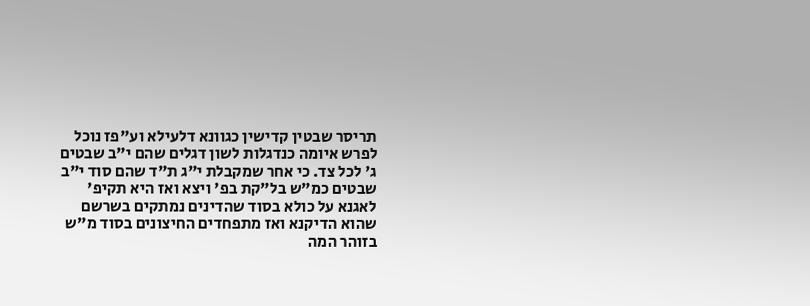תריסר שבטין קדישין כגוונא דלעילא וע"פז נוכל לפרש איומה כנדגלות לשון דגלים שהם י"ב שבטים ג' לכל צד. כי אחר שמקבלת י"ג ת"ד שהם סוד י"ב שבטים כמ"ש בל"קת בפ' ויצא ואז היא תקיפ' לאגנא על כולא בסוד שהדינים נמתקים בשרשם שהוא הדיקנא ואז מתפחדים החיצונים בסוד מ"ש בזוהר המה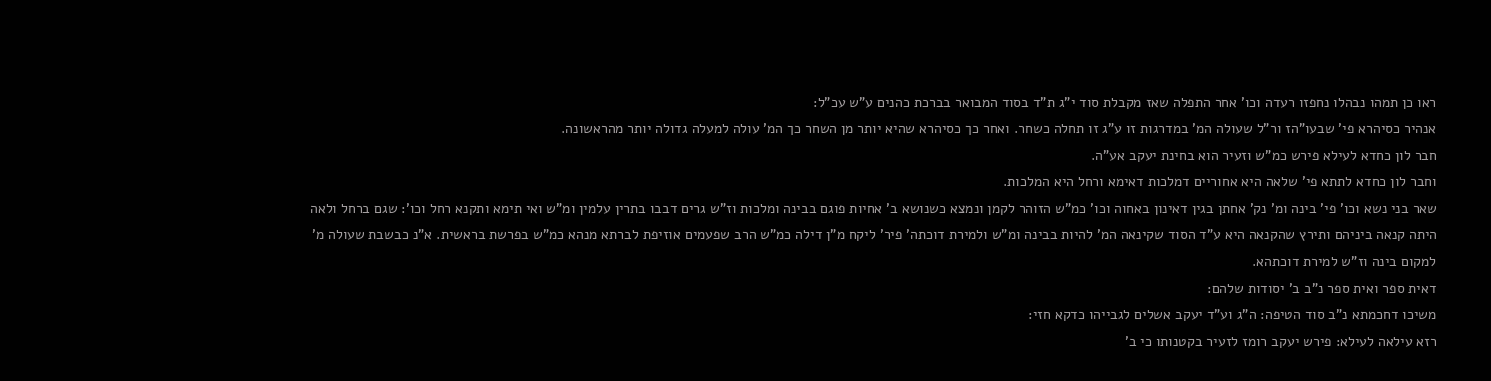ראו כן תמהו נבהלו נחפזו רעדה וכו' אחר התפלה שאז מקבלת סוד י"ג ת"ד בסוד המבואר בברכת כהנים ע"ש עכ"ל:
אנהיר כסיהרא פי' שבעו"הז ור"ל שעולה המ' במדרגות זו ע"ג זו תחלה כשחר. ואחר כך כסיהרא שהיא יותר מן השחר כך המ' עולה למעלה גדולה יותר מהראשונה.
חבר לון כחדא לעילא פירש כמ"ש וזעיר הוא בחינת יעקב אע"ה.
וחבר לון כחדא לתתא פי' שלאה היא אחוריים דמלכות דאימא ורחל היא המלכות.
שאר בני נשא וכו' פי' בינה ומ' נק' אחתן בגין דאינון באחוה וכו' כמ"ש הזוהר לקמן ונמצא כשנושא ב' אחיות פוגם בבינה ומלכות וז"ש גרים דבבו בתרין עלמין ומ"ש ואי תימא ותקנא רחל וכו': שגם ברחל ולאה היתה קנאה ביניהם ותירץ שהקנאה היא ע"ד הסוד שקינאה המ' להיות בבינה ומ"ש ולמירת דוכתה' פיר' ליקח מ"ן דילה כמ"ש הרב שפעמים אוזיפת לברתא מנהא כמ"ש בפרשת בראשית. א"נ כבשבת שעולה מ' למקום בינה וז"ש למירת דוכתהא.
דאית ספר ואית ספר נ"ב ב' יסודות שלהם:
משיכו דחכמתא נ"ב סוד הטיפה: ה"ג וע"ד יעקב אשלים לגבייהו כדקא חזי:
רזא עילאה לעילא: פירש יעקב רומז לזעיר בקטנותו כי ב'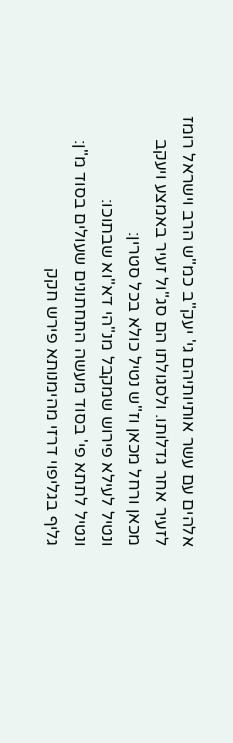אלהים עם עשר אותיותיהם גי' יעק"ב כמ"ש הרב וישראל רומז לזעיר אחר גדלותו. ולסגולתו הם סג"ול זעיר באמצע ויעקב מכאן ורחל מכאן וז"ש נטיל כולא בכל סטרין:
ונטיל לעילא פירוש שמקבל מנ"הי דא"וא שבתוכו:
ונטיל לתתא פי' בסוד מעשה התחתונים שעולים בסוד מ"ן:
גליף בגליפוי דרזי מהימנותא פירש חקק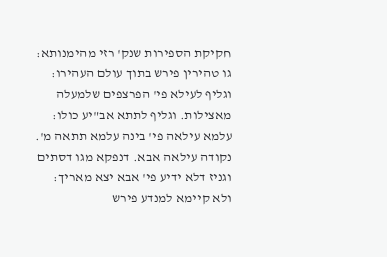חקיקת הספירות שנק' רזי מהימנותא:
גו טהירין פירש בתוך עולם העהירו:
וגליף לעילא פי' הפרצפים שלמעלה מאצילות. וגליף לתתא אב"יע כולו:
עלמא עילאה פי' בינה עלמא תתאה מ'. נקודה עילאה אבא. דנפקא מגו דסתים וגניז דלא ידיע פי' אבא יצא מאריך:
ולא קיימא למנדע פירש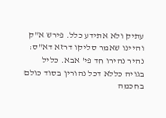עתיק ולא אתידע כלל. פירש א"ק והיינו שאמר סליקו דרזא דא"ס:
נהיר נהירו חד פי' אבא. כליל בגויה כללא דכל נהורין בסוד כולם בחכמה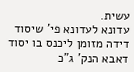עשית.
עדונא לעדונא פי' שיסוד דידה מזומן ליכנס בו יסוד דאבא הנק' ג"כ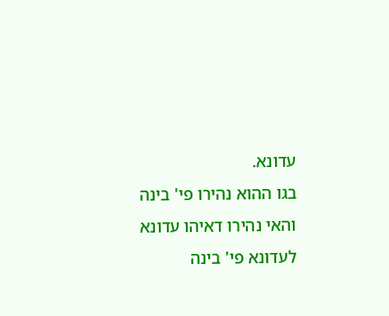עדונא.
בגו ההוא נהירו פי' בינה והאי נהירו דאיהו עדונא לעדונא פי' בינה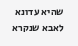שהיא עדונא לאבא שנקרא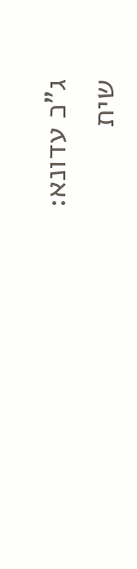ג"כ עדונא:
שית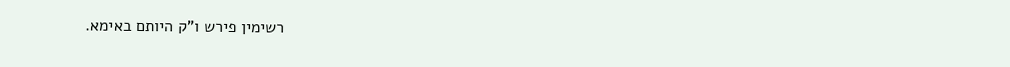רשימין פירש ו"ק היותם באימא.